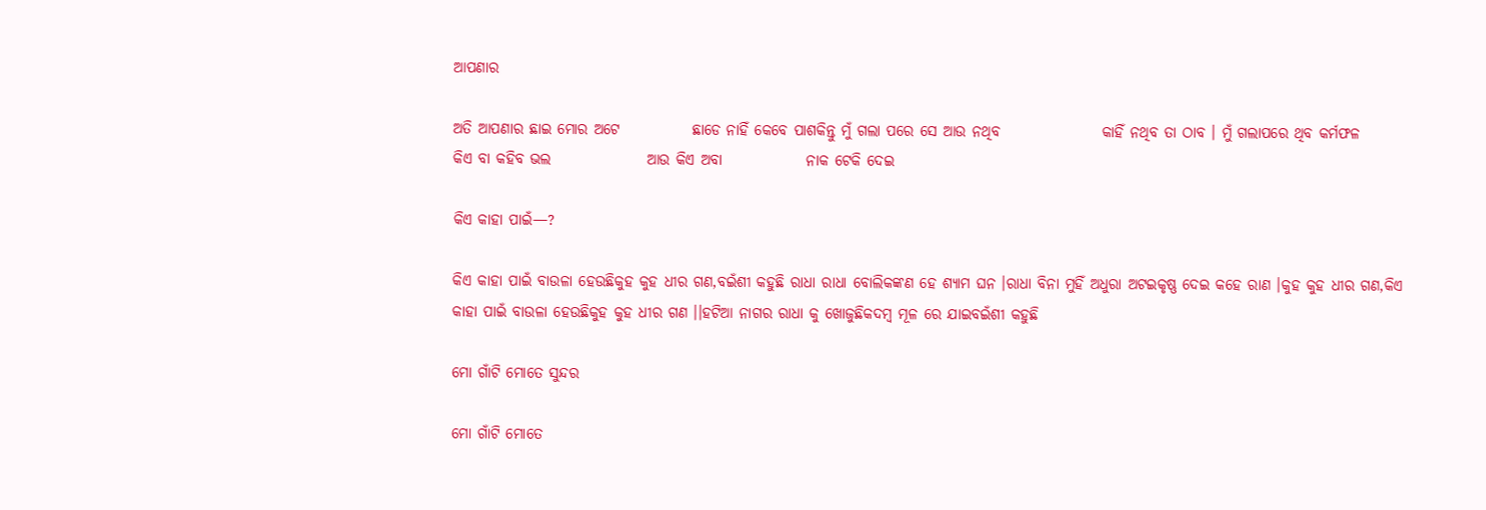ଆପଣାର

ଅତି ଆପଣାର ଛାଇ ମୋର ଅଟେ            ଛାଡେ ନାହିଁ କେବେ ପାଶକିନ୍ତୁ ମୁଁ ଗଲା ପରେ ସେ ଆଉ ନଥିବ                 କାହିଁ ନଥିବ ତା ଠାବ । ମୁଁ ଗଲାପରେ ଥିବ କର୍ମଫଳ           କିଏ ବା କହିବ ଭଲ                ଆଉ କିଏ ଅବା              ନାକ ଟେକି ଦେଇ

କିଏ କାହା ପାଇଁ—?

କିଏ କାହା ପାଇଁ ବାଉଳା ହେଉଛିକୁହ କୁହ ଧୀର ଗଣ,ବଇଁଶୀ କହୁଛି ରାଧା ରାଧା ବୋଲିକଙ୍କଣ ହେ ଶ୍ୟାମ ଘନ ।ରାଧା ବିନା ମୁହିଁ ଅଧୁରା ଅଟଇକୃଷ୍ଣ ଦେଇ କହେ ରାଣ ।କୁହ କୁହ ଧୀର ଗଣ,କିଏ କାହା ପାଇଁ ବାଉଳା ହେଉଛିକୁହ କୁହ ଧୀର ଗଣ ।।ହଟିଆ ନାଗର ରାଧା କୁ ଖୋଜୁଛିକଦମ୍ବ ମୂଳ ରେ ଯାଇବଇଁଶୀ କହୁଛି

ମୋ ଗାଁଟି ମୋତେ ସୁନ୍ଦର

ମୋ ଗାଁଟି ମୋତେ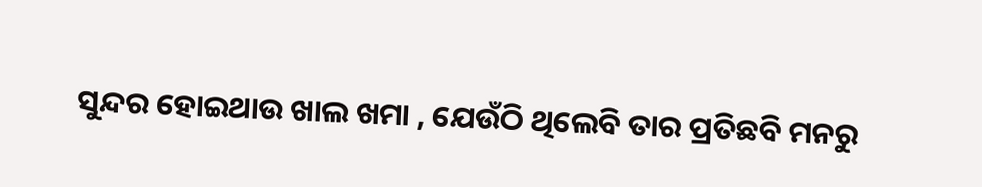ସୁନ୍ଦର ହୋଇଥାଉ ଖାଲ ଖମା , ଯେଉଁଠି ଥିଲେବି ତାର ପ୍ରତିଛବି ମନରୁ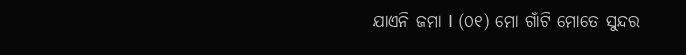ଯାଏନି ଜମା I (୦୧) ମୋ ଗାଁଟି ମୋତେ ସୁନ୍ଦର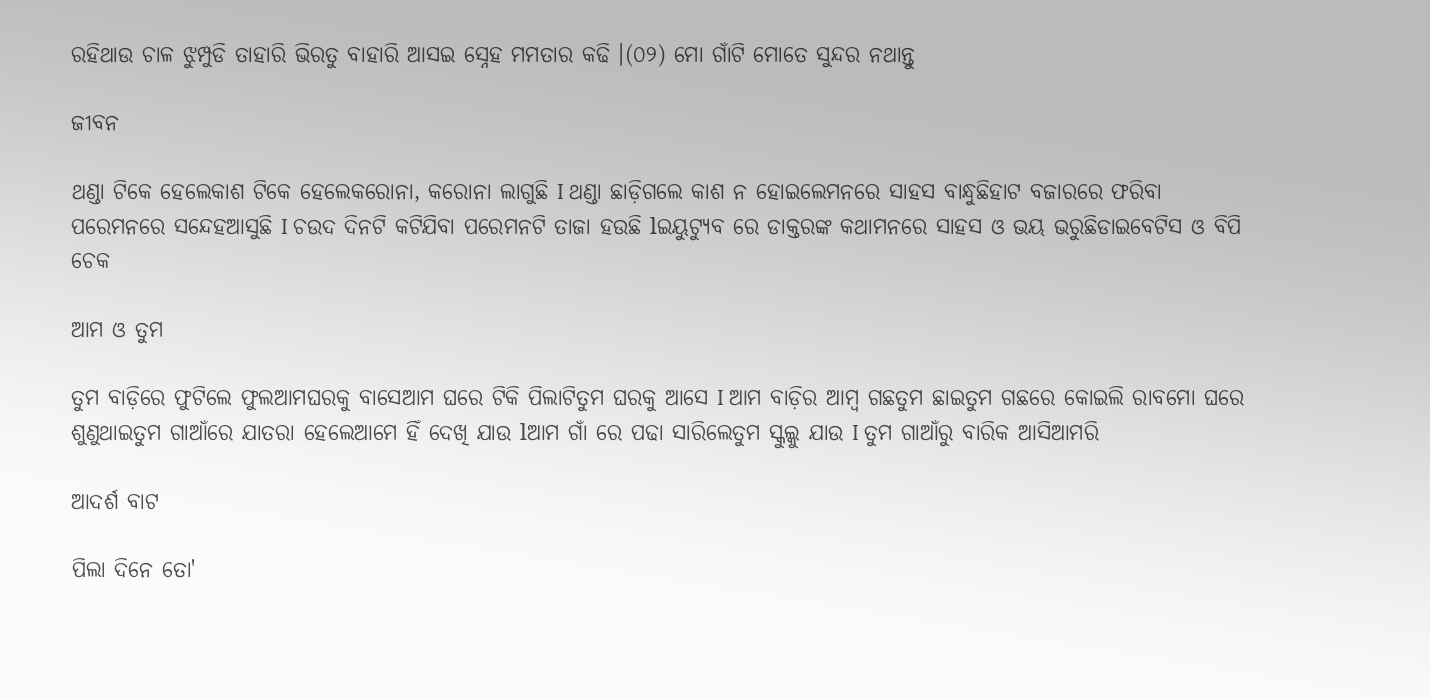ରହିଥାଉ ଚାଳ ଝୁମ୍ପୁଡି ତାହାରି ଭିରତୁ ବାହାରି ଆସଇ ସ୍ନେହ ମମତାର କଢି ।(୦୨) ମୋ ଗାଁଟି ମୋତେ ସୁନ୍ଦର ନଥାନ୍ତୁ

ଜୀବନ

ଥଣ୍ଡା ଟିକେ ହେଲେକାଶ ଟିକେ ହେଲେକରୋନା, କରୋନା ଲାଗୁଛି I ଥଣ୍ଡା ଛାଡ଼ିଗଲେ କାଶ ନ ହୋଇଲେମନରେ ସାହସ ବାନ୍ଧୁଛିହାଟ ବଜାରରେ ଫରିବା ପରେମନରେ ସନ୍ଦେହଆସୁଛି I ଚଉଦ ଦିନଟି କଟିଯିବା ପରେମନଟି ତାଜା ହଉଛି lଇୟୁଟ୍ୟୁବ ରେ ଡାକ୍ତରଙ୍କ କଥାମନରେ ସାହସ ଓ ଭୟ ଭରୁଛିଡାଇବେଟିସ ଓ ବିପି ଚେକ

ଆମ ଓ ତୁମ

ତୁମ ବାଡ଼ିରେ ଫୁଟିଲେ ଫୁଲଆମଘରକୁ ବାସେଆମ ଘରେ ଟିକି ପିଲାଟିତୁମ ଘରକୁ ଆସେ I ଆମ ବାଡ଼ିର ଆମ୍ବ ଗଛତୁମ ଛାଇତୁମ ଗଛରେ କୋଇଲି ରାବମୋ ଘରେ ଶୁଣୁଥାଇତୁମ ଗାଆଁରେ ଯାତରା ହେଲେଆମେ ହିଁ ଦେଖି ଯାଉ lଆମ ଗାଁ ରେ ପଢା ସାରିଲେତୁମ ସ୍କୁଲ୍କୁ ଯାଉ I ତୁମ ଗାଆଁରୁ ବାରିକ ଆସିଆମରି

ଆଦର୍ଶ ବାଟ

ପିଲା ଦିନେ ତୋ'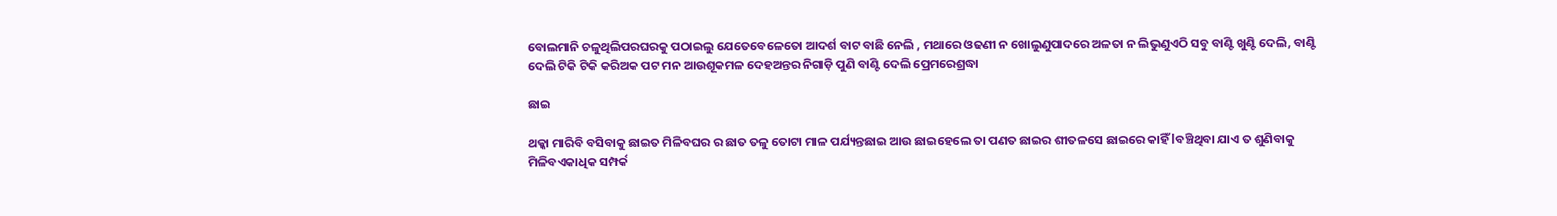ବୋଲମାନି ଚଳୁଥିଲିପରଘରକୁ ପଠାଇଲୁ ଯେତେବେଳେତୋ ଆଦର୍ଶ ବାଟ ବାଛି ନେଲି , ମଥାରେ ଓଢଣୀ ନ ଖୋଲୁଣୁପାଦରେ ଅଳତା ନ ଲିଭୁଣୁଏଠି ସବୁ ବାଣ୍ଟି ଖୁଣ୍ଟି ଦେଲି, ବାଣ୍ଟି ଦେଲି ଟିକି ଟିକି କରିଅକ ପଟ ମନ ଆଉଶୂକମଳ ଦେହଅନ୍ତର ନିଗାଡ଼ି ପୁଣି ବାଣ୍ଟି ଦେଲି ପ୍ରେମରେଶ୍ରଦ୍ଧା

ଛାଇ

ଥକ୍କା ମାରିବି ବସିବାକୁ ଛାଇତ ମିଳିବଘର ର ଛାତ ତଳୁ ତୋଟା ମାଳ ପର୍ଯ୍ୟନ୍ତଛାଇ ଆଉ ଛାଇହେଲେ ତା ପଣତ ଛାଇର ଶୀତଳସେ ଛାଇରେ କାହିଁ lବଞ୍ଚିଥିବା ଯାଏ ତ ଶୁଣିବାକୁ ମିଳିବଏକାଧିକ ସମ୍ପର୍କ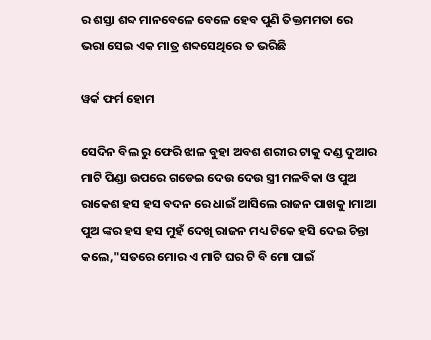ର ଶସ୍ତା ଶବ୍ଦ ମାନବେଳେ ବେଳେ ହେବ ପୁଣି ତିକ୍ତମମତା ରେ ଭରା ସେଇ ଏକ ମାତ୍ର ଶବ୍ଦସେଥିରେ ତ ଭରିଛି

ୱର୍କ ଫର୍ମ ହୋମ

ସେଦିନ ବିଲ ରୁ ଫେରି ଝାଳ ବୁହା ଅବଶ ଶରୀର ଟାକୁ ଦଣ୍ଡ ଦୁଆର ମାଟି ପିଣ୍ଡା ଉପରେ ଗଡେଇ ଦେଉ ଦେଉ ସ୍ତ୍ରୀ ମଳବିକା ଓ ପୁଅ ରାକେଶ ହସ ହସ ବଦନ ରେ ଧାଇଁ ଆସିଲେ ରାଜନ ପାଖକୁ ।ମାଆ ପୁଅ ଙ୍କର ହସ ହସ ମୁହଁ ଦେଖି ରାଜନ ମଧ୍ୟ ଟିକେ ହସି ଦେଇ ଚିନ୍ତା କଲେ,"ସତରେ ମୋର ଏ ମାଟି ଘର ଟି ବି ମୋ ପାଇଁ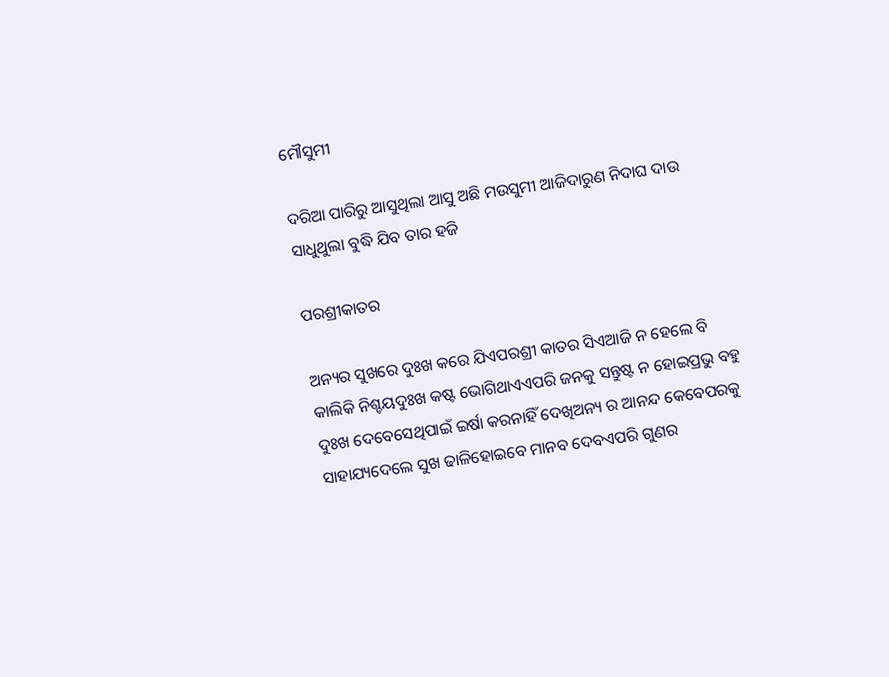ମୌସୁମୀ

ଦରିଆ ପାରିରୁ ଆସୁଥିଲା ଆସୁ ଅଛି ମଉସୁମୀ ଆଜିଦାରୁଣ ନିଦାଘ ଦାଉ ସାଧୁଥୁଲା ବୁଦ୍ଧି ଯିବ ତାର ହଜି

ପରଶ୍ରୀକାତର

ଅନ୍ୟର ସୁଖରେ ଦୁଃଖ କରେ ଯିଏପରଶ୍ରୀ କାତର ସିଏଆଜି ନ ହେଲେ ବି କାଲିକି ନିଶ୍ଚୟଦୁଃଖ କଷ୍ଟ ଭୋଗିଥାଏଏପରି ଜନକୁ ସନ୍ତୁଷ୍ଟ ନ ହୋଇପ୍ରଭୁ ବହୁ ଦୁଃଖ ଦେବେସେଥିପାଇଁ ଇର୍ଷା କରନାହିଁ ଦେଖିଅନ୍ୟ ର ଆନନ୍ଦ କେବେପରକୁ ସାହାଯ୍ୟଦେଲେ ସୁଖ ଢାଳିହୋଇବେ ମାନବ ଦେବଏପରି ଗୁଣର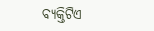ବ୍ୟକ୍ତିଟିଏ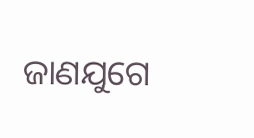ଜାଣଯୁଗେ